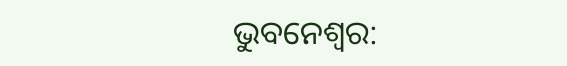ଭୁବନେଶ୍ୱର: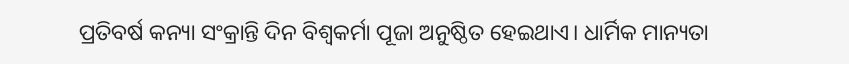ପ୍ରତିବର୍ଷ କନ୍ୟା ସଂକ୍ରାନ୍ତି ଦିନ ବିଶ୍ଵକର୍ମା ପୂଜା ଅନୁଷ୍ଠିତ ହେଇଥାଏ। ଧାର୍ମିକ ମାନ୍ୟତା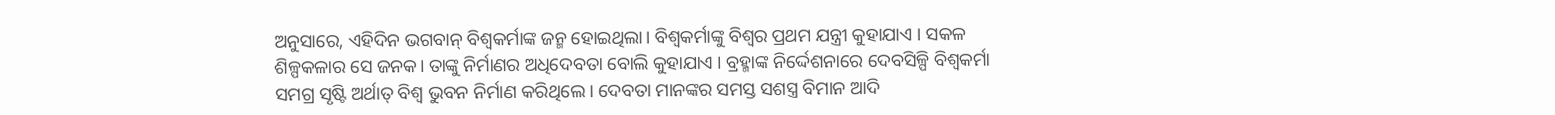ଅନୁସାରେ, ଏହିଦିନ ଭଗବାନ୍ ବିଶ୍ଵକର୍ମାଙ୍କ ଜନ୍ମ ହୋଇଥିଲା। ବିଶ୍ଵକର୍ମାଙ୍କୁ ବିଶ୍ଵର ପ୍ରଥମ ଯନ୍ତ୍ରୀ କୁହାଯାଏ । ସକଳ ଶିଳ୍ପକଳାର ସେ ଜନକ। ତାଙ୍କୁ ନିର୍ମାଣର ଅଧିଦେବତା ବୋଲି କୁହାଯାଏ । ବ୍ରହ୍ମାଙ୍କ ନିର୍ଦ୍ଦେଶନାରେ ଦେବସିଳ୍ପି ବିଶ୍ଵକର୍ମା ସମଗ୍ର ସୃଷ୍ଟି ଅର୍ଥାତ୍ ବିଶ୍ଵ ଭୁବନ ନିର୍ମାଣ କରିଥିଲେ। ଦେବତା ମାନଙ୍କର ସମସ୍ତ ସଶସ୍ତ୍ର ବିମାନ ଆଦି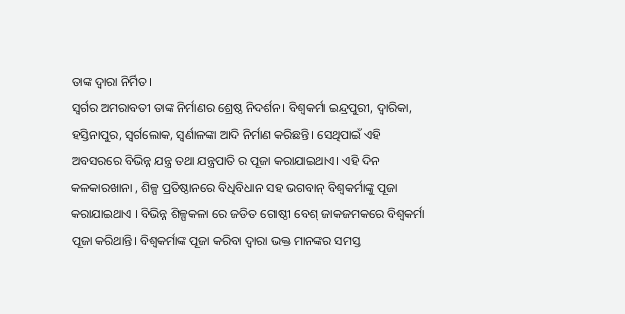ତାଙ୍କ ଦ୍ଵାରା ନିର୍ମିତ।
ସ୍ଵର୍ଗର ଅମରାବତୀ ତାଙ୍କ ନିର୍ମାଣର ଶ୍ରେଷ୍ଠ ନିଦର୍ଶନ। ବିଶ୍ଵକର୍ମା ଇନ୍ଦ୍ରପୁରୀ, ଦ୍ବାରିକା, ହସ୍ତିନାପୁର, ସ୍ୱର୍ଗଲୋକ, ସ୍ୱର୍ଣାଳଙ୍କା ଆଦି ନିର୍ମାଣ କରିଛନ୍ତି। ସେଥିପାଇଁ ଏହି ଅବସରରେ ବିଭିନ୍ନ ଯନ୍ତ୍ର ତଥା ଯନ୍ତ୍ରପାତି ର ପୂଜା କରାଯାଇଥାଏ। ଏହି ଦିନ କଳକାରଖାନା , ଶିଳ୍ପ ପ୍ରତିଷ୍ଠାନରେ ବିଧିବିଧାନ ସହ ଭଗବାନ୍ ବିଶ୍ଵକର୍ମାଙ୍କୁ ପୂଜା କରାଯାଇଥାଏ । ବିଭିନ୍ନ ଶିଳ୍ପକଳା ରେ ଜଡିତ ଗୋଷ୍ଠୀ ବେଶ୍ ଜାକଜମକରେ ବିଶ୍ଵକର୍ମା ପୂଜା କରିଥାନ୍ତି। ବିଶ୍ଵକର୍ମାଙ୍କ ପୂଜା କରିବା ଦ୍ୱାରା ଭକ୍ତ ମାନଙ୍କର ସମସ୍ତ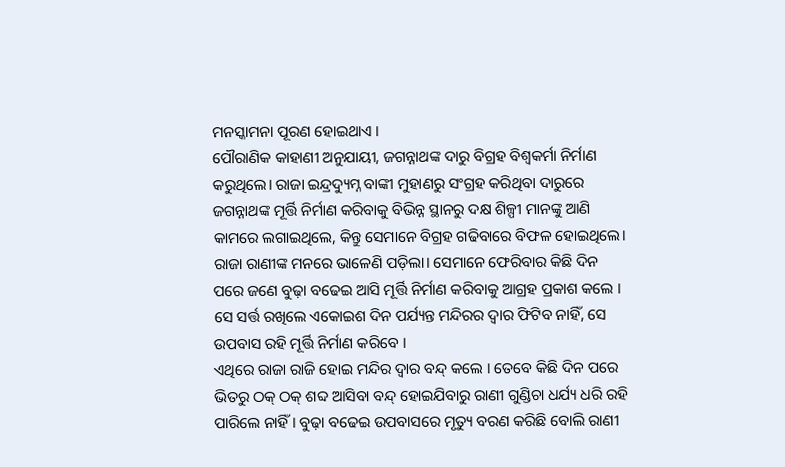ମନସ୍କାମନା ପୂରଣ ହୋଇଥାଏ ।
ପୌରାଣିକ କାହାଣୀ ଅନୁଯାୟୀ, ଜଗନ୍ନାଥଙ୍କ ଦାରୁ ବିଗ୍ରହ ବିଶ୍ଵକର୍ମା ନିର୍ମାଣ କରୁଥିଲେ। ରାଜା ଇନ୍ଦ୍ରଦ୍ୟୁମ୍ନ ବାଙ୍କୀ ମୁହାଣରୁ ସଂଗ୍ରହ କରିଥିବା ଦାରୁରେ ଜଗନ୍ନାଥଙ୍କ ମୂର୍ତ୍ତି ନିର୍ମାଣ କରିବାକୁ ବିଭିନ୍ନ ସ୍ଥାନରୁ ଦକ୍ଷ ଶିଳ୍ପୀ ମାନଙ୍କୁ ଆଣି କାମରେ ଲଗାଇଥିଲେ, କିନ୍ତୁ ସେମାନେ ବିଗ୍ରହ ଗଢିବାରେ ବିଫଳ ହୋଇଥିଲେ। ରାଜା ରାଣୀଙ୍କ ମନରେ ଭାଳେଣି ପଡ଼ିଲା। ସେମାନେ ଫେରିବାର କିଛି ଦିନ ପରେ ଜଣେ ବୁଢ଼ା ବଢେଇ ଆସି ମୂର୍ତ୍ତି ନିର୍ମାଣ କରିବାକୁ ଆଗ୍ରହ ପ୍ରକାଶ କଲେ । ସେ ସର୍ତ୍ତ ରଖିଲେ ଏକୋଇଶ ଦିନ ପର୍ଯ୍ୟନ୍ତ ମନ୍ଦିରର ଦ୍ୱାର ଫିଟିବ ନାହିଁ, ସେ ଉପବାସ ରହି ମୂର୍ତ୍ତି ନିର୍ମାଣ କରିବେ ।
ଏଥିରେ ରାଜା ରାଜି ହୋଇ ମନ୍ଦିର ଦ୍ୱାର ବନ୍ଦ୍ କଲେ । ତେବେ କିଛି ଦିନ ପରେ ଭିତରୁ ଠକ୍ ଠକ୍ ଶବ୍ଦ ଆସିବା ବନ୍ଦ୍ ହୋଇଯିବାରୁ ରାଣୀ ଗୁଣ୍ଡିଚା ଧର୍ଯ୍ୟ ଧରି ରହି ପାରିଲେ ନାହିଁ । ବୁଢ଼ା ବଢେଇ ଉପବାସରେ ମୃତ୍ୟୁ ବରଣ କରିଛି ବୋଲି ରାଣୀ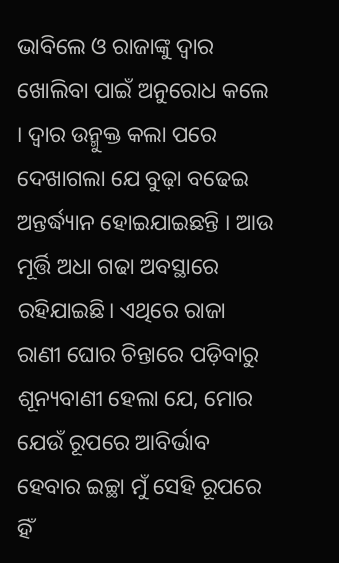ଭାବିଲେ ଓ ରାଜାଙ୍କୁ ଦ୍ୱାର ଖୋଲିବା ପାଇଁ ଅନୁରୋଧ କଲେ । ଦ୍ୱାର ଉନ୍ମୁକ୍ତ କଲା ପରେ ଦେଖାଗଲା ଯେ ବୁଢ଼ା ବଢେଇ ଅନ୍ତର୍ଦ୍ଧ୍ୟାନ ହୋଇଯାଇଛନ୍ତି । ଆଉ ମୂର୍ତ୍ତି ଅଧା ଗଢା ଅବସ୍ଥାରେ ରହିଯାଇଛି। ଏଥିରେ ରାଜା ରାଣୀ ଘୋର ଚିନ୍ତାରେ ପଡ଼ିବାରୁ ଶୂନ୍ୟବାଣୀ ହେଲା ଯେ, ମୋର ଯେଉଁ ରୂପରେ ଆବିର୍ଭାବ ହେବାର ଇଚ୍ଛା ମୁଁ ସେହି ରୂପରେ ହିଁ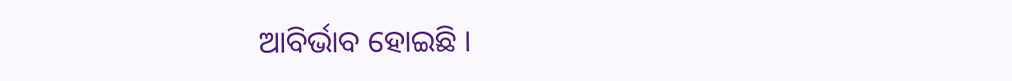ଆବିର୍ଭାବ ହୋଇଛି ।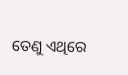ତେଣୁ ଏଥିରେ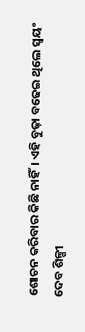ଶୋଚନ କରିବାର କିଛି ନାହିଁ। ଏହି ବୁଢ଼ା ବଢେଇ ଥିଲେ ସ୍ଵୟଂ ଦେବ ଶିଳ୍ପୀ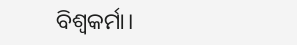ବିଶ୍ଵକର୍ମା।